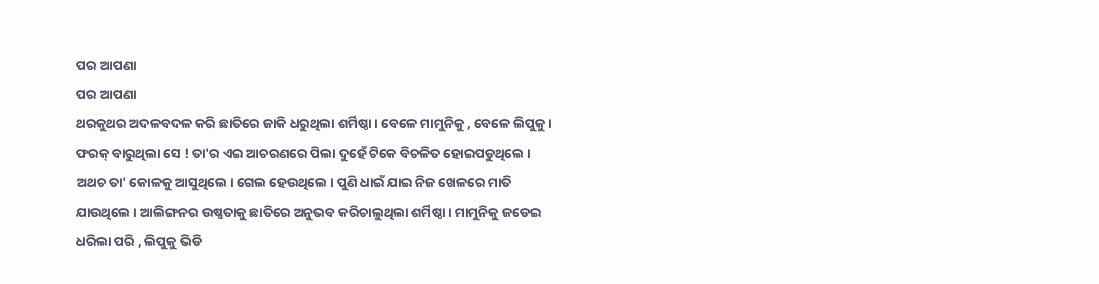ପର ଆପଣା
ପର ଆପଣା
ଥରକୁଥର ଅଦଳବଦଳ କରି ଛାତିରେ ଜାକି ଧରୁଥିଲା ଶର୍ମିଷ୍ଠା । ବେଳେ ମାମୁନିକୁ , ବେଳେ ଲିପୁକୁ । ଫରକ୍ ବାରୁଥିଲା ସେ ! ତା'ର ଏଇ ଆଚରଣରେ ପିଲା ଦୁହେଁ ଟିକେ ବିଚଳିତ ହୋଇପଡୁଥିଲେ । ଅଥଚ ତା' କୋଳକୁ ଆସୁଥିଲେ । ଗେଲ ହେଉଥିଲେ । ପୁଣି ଧାଇଁ ଯାଇ ନିଜ ଖେଳରେ ମାତି ଯାଉଥିଲେ । ଆଲିଙ୍ଗନର ଉଷ୍ଣତାକୁ ଛାତିରେ ଅନୁଭବ କରିଚାଲୁଥିଲା ଶର୍ମିଷ୍ଠା । ମାମୁନିକୁ ଜଡେଇ ଧରିଲା ପରି , ଲିପୁକୁ ଭିଡି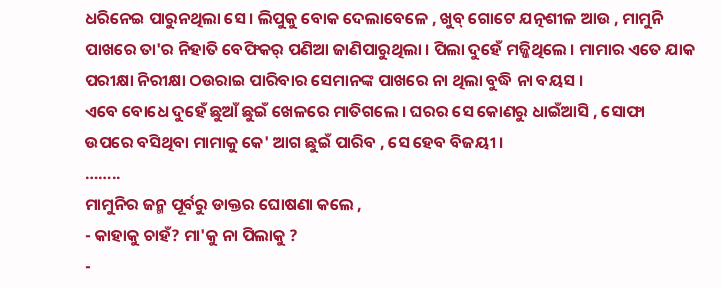ଧରିନେଇ ପାରୁନଥିଲା ସେ । ଲିପୁକୁ ବୋକ ଦେଲାବେଳେ , ଖୁବ୍ ଗୋଟେ ଯତ୍ନଶୀଳ ଆଉ , ମାମୁନି ପାଖରେ ତା'ର ନିହାତି ବେଫିକର୍ ପଣିଆ ଜାଣିପାରୁଥିଲା । ପିଲା ଦୁହେଁ ମଜ୍ଜିଥିଲେ । ମାମାର ଏତେ ଯାକ ପରୀକ୍ଷା ନିରୀକ୍ଷା ଠଉରାଇ ପାରିବାର ସେମାନଙ୍କ ପାଖରେ ନା ଥିଲା ବୁଦ୍ଧି ନା ବୟସ ।
ଏବେ ବୋଧେ ଦୁହେଁ ଛୁଆଁ ଛୁଇଁ ଖେଳରେ ମାତିଗଲେ । ଘରର ସେ କୋଣରୁ ଧାଇଁଆସି , ସୋଫା ଉପରେ ବସିଥିବା ମାମାକୁ କେ' ଆଗ ଛୁଇଁ ପାରିବ , ସେ ହେବ ବିଜୟୀ ।
……..
ମାମୁନିର ଜନ୍ମ ପୂର୍ବରୁ ଡାକ୍ତର ଘୋଷଣା କଲେ ,
- କାହାକୁ ଚାହଁ? ମା'କୁ ନା ପିଲାକୁ ?
-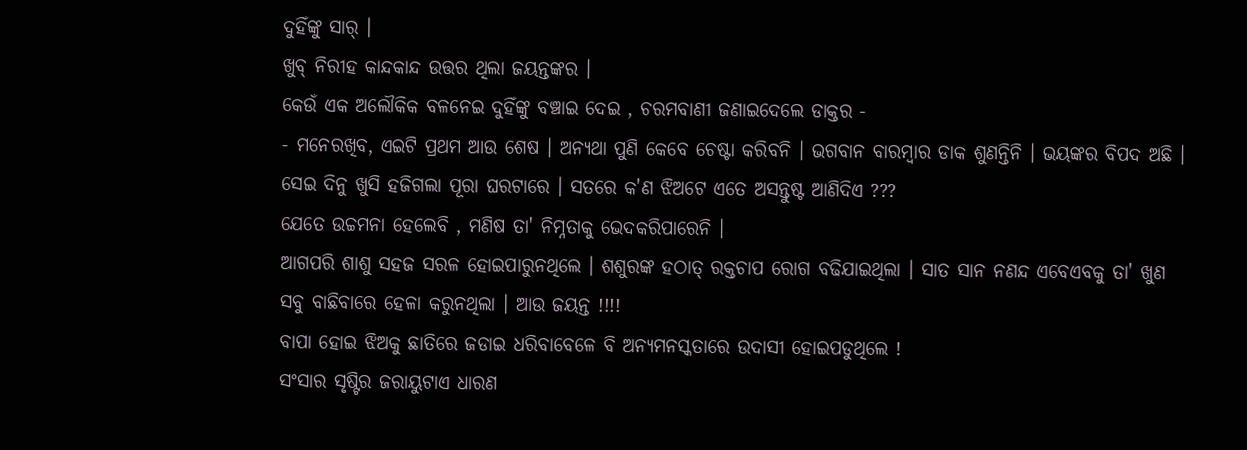ଦୁହିଁଙ୍କୁ ସାର୍ ।
ଖୁବ୍ ନିରୀହ କାନ୍ଦକାନ୍ଦ ଉତ୍ତର ଥିଲା ଜୟନ୍ତଙ୍କର ।
କେଉଁ ଏକ ଅଲୌକିକ ବଳନେଇ ଦୁହିଁଙ୍କୁ ବଞ୍ଚାଇ ଦେଇ , ଚରମବାଣୀ ଜଣାଇଦେଲେ ଡାକ୍ତର -
- ମନେରଖିବ, ଏଇଟି ପ୍ରଥମ ଆଉ ଶେଷ । ଅନ୍ୟଥା ପୁଣି କେବେ ଚେଷ୍ଟା କରିବନି । ଭଗବାନ ବାରମ୍ବାର ଡାକ ଶୁଣନ୍ତିନି । ଭୟଙ୍କର ବିପଦ ଅଛି ।
ସେଇ ଦିନୁ ଖୁସି ହଜିଗଲା ପୂରା ଘରଟାରେ । ସତରେ କ'ଣ ଝିଅଟେ ଏତେ ଅସନ୍ତୁଷ୍ଟ ଆଣିଦିଏ ???
ଯେତେ ଉଚ୍ଚମନା ହେଲେବି , ମଣିଷ ତା' ନିମ୍ନତାକୁ ଭେଦକରିପାରେନି ।
ଆଗପରି ଶାଶୁ ସହଜ ସରଳ ହୋଇପାରୁନଥିଲେ । ଶଶୁରଙ୍କ ହଠାତ୍ ରକ୍ତଚାପ ରୋଗ ବଢିଯାଇଥିଲା । ସାତ ସାନ ନଣନ୍ଦ ଏବେଏବକୁ ତା' ଖୁଣ ସବୁ ବାଛିବାରେ ହେଳା କରୁନଥିଲା । ଆଉ ଜୟନ୍ତ !!!!
ବାପା ହୋଇ ଝିଅକୁ ଛାତିରେ ଜଡାଇ ଧରିବାବେଳେ ବି ଅନ୍ୟମନସ୍କତାରେ ଉଦାସୀ ହୋଇପଡୁଥିଲେ !
ସଂସାର ସୃଷ୍ଟିର ଜରାୟୁଟାଏ ଧାରଣ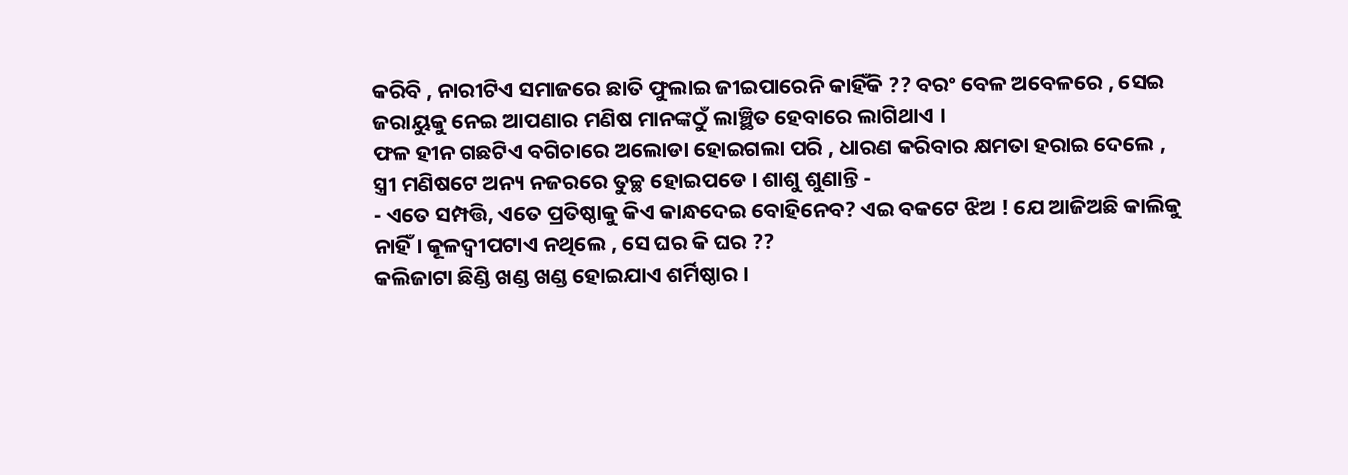କରିବି , ନାରୀଟିଏ ସମାଜରେ ଛାତି ଫୁଲାଇ ଜୀଇପାରେନି କାହିଁକି ?? ବରଂ ବେଳ ଅବେଳରେ , ସେଇ ଜରାୟୁକୁ ନେଇ ଆପଣାର ମଣିଷ ମାନଙ୍କଠୁଁ ଲାଞ୍ଛିତ ହେବାରେ ଲାଗିଥାଏ ।
ଫଳ ହୀନ ଗଛଟିଏ ବଗିଚାରେ ଅଲୋଡା ହୋଇଗଲା ପରି , ଧାରଣ କରିବାର କ୍ଷମତା ହରାଇ ଦେଲେ , ସ୍ତ୍ରୀ ମଣିଷଟେ ଅନ୍ୟ ନଜରରେ ତୁଚ୍ଛ ହୋଇପଡେ । ଶାଶୁ ଶୁଣାନ୍ତି -
- ଏତେ ସମ୍ପତ୍ତି, ଏତେ ପ୍ରତିଷ୍ଠାକୁ କିଏ କାନ୍ଧଦେଇ ବୋହିନେବ? ଏଇ ବକଟେ ଝିଅ ! ଯେ ଆଜିଅଛି କାଲିକୁ ନାହିଁ । କୂଳଦ୍ବୀପଟାଏ ନଥିଲେ , ସେ ଘର କି ଘର ??
କଲିଜାଟା ଛିଣ୍ଡି ଖଣ୍ଡ ଖଣ୍ଡ ହୋଇଯାଏ ଶର୍ମିଷ୍ଠାର ।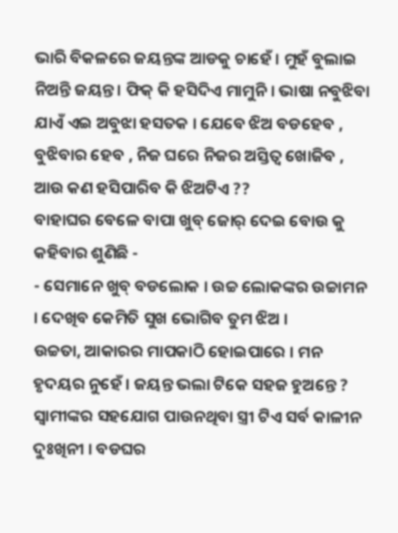ଭାରି ବିକଳରେ ଜୟନ୍ତଙ୍କ ଆଡକୁ ଚାହେଁ । ମୁହଁ ବୁଲାଇ ନିଅନ୍ତି ଜୟନ୍ତ । ଫିକ୍ କି ହସିଦିଏ ମାମୁନି । ଭାଷା ନବୁଝିବା ଯାଏଁ ଏଇ ଅବୁଝା ହସତକ । ଯେବେ ଝିଅ ବଡହେବ , ବୁଝିବାର ହେବ , ନିଜ ଘରେ ନିଜର ଅସ୍ତିତ୍ଵ ଖୋଜିବ , ଆଉ କଣ ହସିପାରିବ କି ଝିଅଟିଏ ??
ବାହାଘର ବେଳେ ବାପା ଖୁବ୍ ଜୋର୍ ଦେଇ ବୋଉ କୁ କହିବାର ଶୁଣିଛି -
- ସେମାନେ ଖୁବ୍ ବଡଲୋକ । ଉଚ୍ଚ ଲୋକଙ୍କର ଉଚ୍ଚାମନ । ଦେଖିବ କେମିତି ସୁଖ ଭୋଗିବ ତୁମ ଝିଅ ।
ଉଚ୍ଚତା, ଆକାରର ମାପକାଠି ହୋଇପାରେ । ମନ ହୃଦୟର ନୁହେଁ । ଜୟନ୍ତ ଭଲା ଟିକେ ସହଜ ହୁଅନ୍ତେ ? ସ୍ଵାମୀଙ୍କର ସହଯୋଗ ପାଉନଥିବା ସ୍ତ୍ରୀ ଟିଏ ସର୍ବ କାଳୀନ ଦୁଃଖିନୀ । ବଡଘର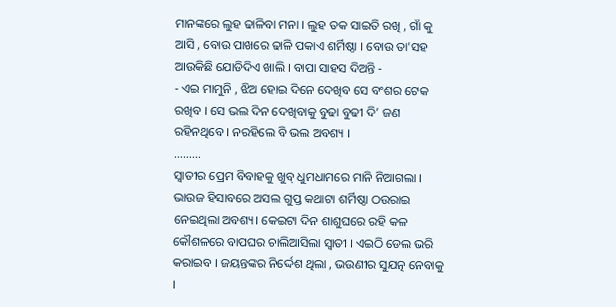ମାନଙ୍କରେ ଲୁହ ଢାଳିବା ମନା । ଲୁହ ତକ ସାଇତି ରଖି , ଗାଁ କୁ ଆସି , ବୋଉ ପାଖରେ ଢାଳି ପକାଏ ଶର୍ମିଷ୍ଠା । ବୋଉ ତା'ସହ ଆଉକିଛି ଯୋଡିଦିଏ ଖାଲି । ବାପା ସାହସ ଦିଅନ୍ତି -
- ଏଇ ମାମୁନି , ଝିଅ ହୋଇ ଦିନେ ଦେଖିବ ସେ ବଂଶର ଟେକ ରଖିବ । ସେ ଭଲ ଦିନ ଦେଖିବାକୁ ବୁଢା ବୁଢୀ ଦି’ ଜଣ ରହିନଥିବେ । ନରହିଲେ ବି ଭଲ ଅବଶ୍ୟ ।
………
ସ୍ଵାତୀର ପ୍ରେମ ବିବାହକୁ ଖୁବ୍ ଧୁମଧାମରେ ମାନି ନିଆଗଲା । ଭାଉଜ ହିସାବରେ ଅସଲ ଗୁପ୍ତ କଥାଟା ଶର୍ମିଷ୍ଠା ଠଉରାଇ ନେଇଥିଲା ଅବଶ୍ୟ। କେଇଟା ଦିନ ଶାଶୁଘରେ ରହି କଳ କୌଶଳରେ ବାପଘର ଚାଲିଆସିଲା ସ୍ଵାତୀ । ଏଇଠି ଡେଲ ଭରି କରାଇବ । ଜୟନ୍ତଙ୍କର ନିର୍ଦ୍ଦେଶ ଥିଲା , ଭଉଣୀର ସୁଯତ୍ନ ନେବାକୁ ।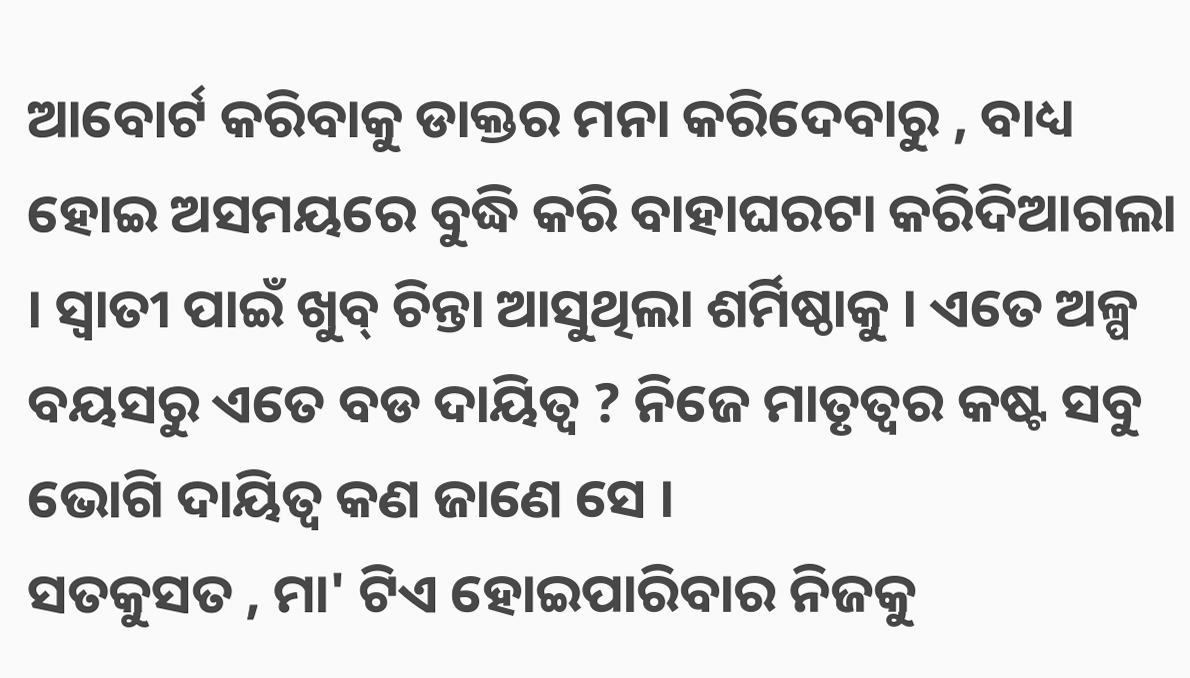ଆବୋର୍ଟ କରିବାକୁ ଡାକ୍ତର ମନା କରିଦେବାରୁ , ବାଧ୍ୟ ହୋଇ ଅସମୟରେ ବୁଦ୍ଧି କରି ବାହାଘରଟା କରିଦିଆଗଲା । ସ୍ଵାତୀ ପାଇଁ ଖୁବ୍ ଚିନ୍ତା ଆସୁଥିଲା ଶର୍ମିଷ୍ଠାକୁ । ଏତେ ଅଳ୍ପ ବୟସରୁ ଏତେ ବଡ ଦାୟିତ୍ଵ ? ନିଜେ ମାତୃତ୍ୱର କଷ୍ଟ ସବୁ ଭୋଗି ଦାୟିତ୍ୱ କଣ ଜାଣେ ସେ ।
ସତକୁସତ , ମା' ଟିଏ ହୋଇପାରିବାର ନିଜକୁ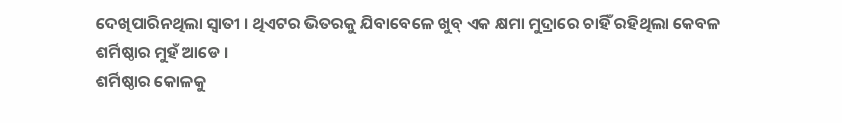ଦେଖିପାରିନଥିଲା ସ୍ଵାତୀ । ଥିଏଟର ଭିତରକୁ ଯିବାବେଳେ ଖୁବ୍ ଏକ କ୍ଷମା ମୁଦ୍ରାରେ ଚାହିଁ ରହିଥିଲା କେବଳ ଶର୍ମିଷ୍ଠାର ମୁହଁ ଆଡେ ।
ଶର୍ମିଷ୍ଠାର କୋଳକୁ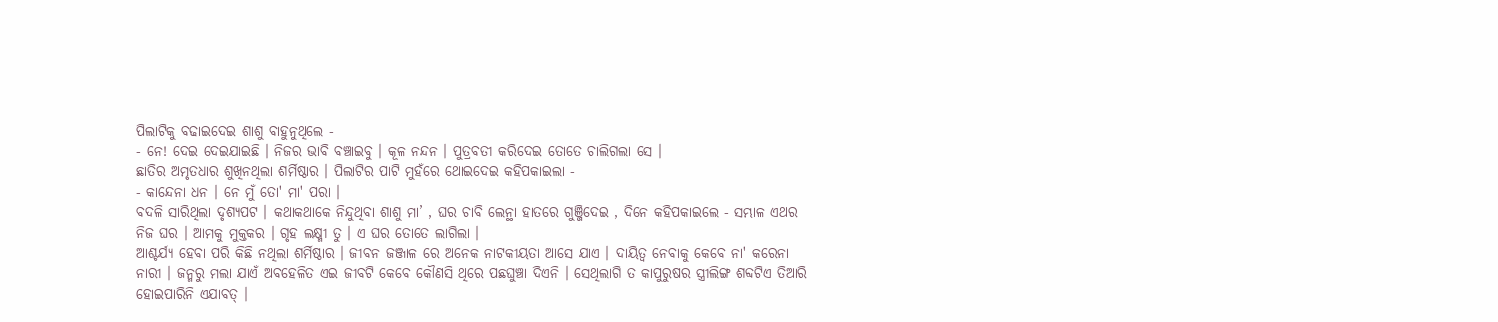ପିଲାଟିକୁ ବଢାଇଦେଇ ଶାଶୁ ବାହୁନୁଥିଲେ -
- ନେ! ଦେଇ ଦେଇଯାଇଛି । ନିଜର ଭାବି ବଞ୍ଚାଇବୁ । କୂଳ ନନ୍ଦନ । ପୁତ୍ରବତୀ କରିଦେଇ ତୋତେ ଚାଲିଗଲା ସେ ।
ଛାତିର ଅମୃତଧାର ଶୁଖିନଥିଲା ଶର୍ମିଷ୍ଠାର । ପିଲାଟିର ପାଟି ମୁହଁରେ ଥୋଇଦେଇ କହିପକାଇଲା -
- କାନ୍ଦେନା ଧନ । ନେ ମୁଁ ତୋ' ମା' ପରା ।
ବଦଳି ସାରିଥିଲା ଦୃଶ୍ୟପଟ । କଥାକଥାକେ ନିନ୍ଦୁଥିବା ଶାଶୁ ମା’ , ଘର ଚାବି ଲେନ୍ଥା ହାତରେ ଗୁଞ୍ଜିଦେଇ , ଦିନେ କହିପକାଇଲେ - ସମ୍ଭାଳ ଏଥର ନିଜ ଘର । ଆମକୁ ମୁକ୍ତକର । ଗୃହ ଲକ୍ଷ୍ମୀ ତୁ । ଏ ଘର ତୋତେ ଲାଗିଲା ।
ଆଶ୍ଚର୍ଯ୍ୟ ହେବା ପରି କିଛି ନଥିଲା ଶର୍ମିଷ୍ଠାର । ଜୀବନ ଜଞ୍ଜାଳ ରେ ଅନେକ ନାଟକୀୟତା ଆସେ ଯାଏ । ଦାୟିତ୍ୱ ନେବାକୁ କେବେ ନା' କରେନା ନାରୀ । ଜନ୍ମରୁ ମଲା ଯାଏଁ ଅବହେଳିତ ଏଇ ଜୀବଟି କେବେ କୌଣସି ଥିରେ ପଛଘୁଞ୍ଚା ଦିଏନି । ସେଥିଲାଗି ତ କାପୁରୁଷର ସ୍ତ୍ରୀଲିଙ୍ଗ ଶବ୍ଦଟିଏ ତିଆରି ହୋଇପାରିନି ଏଯାବତ୍ ।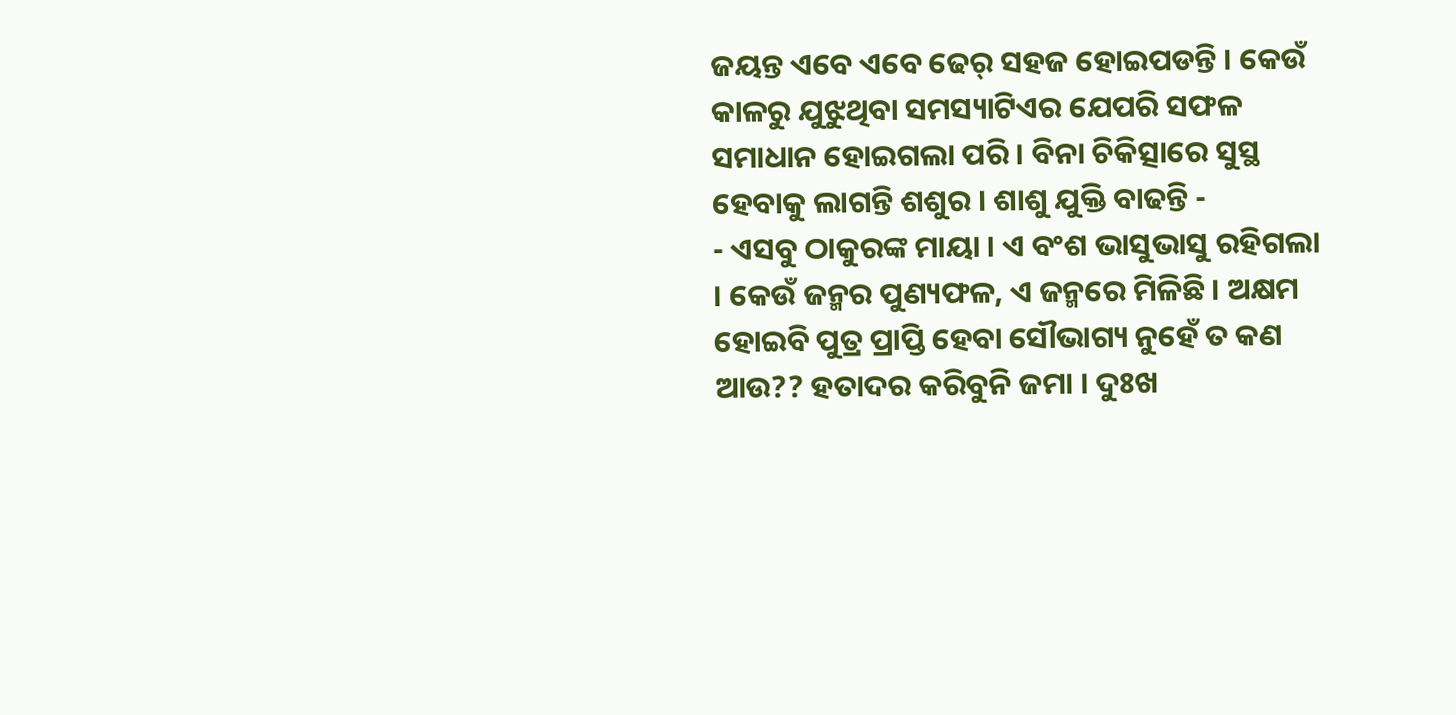ଜୟନ୍ତ ଏବେ ଏବେ ଢେର୍ ସହଜ ହୋଇପଡନ୍ତି । କେଉଁ କାଳରୁ ଯୁଝୁଥିବା ସମସ୍ୟାଟିଏର ଯେପରି ସଫଳ ସମାଧାନ ହୋଇଗଲା ପରି । ବିନା ଚିକିତ୍ସାରେ ସୁସ୍ଥ ହେବାକୁ ଲାଗନ୍ତି ଶଶୁର । ଶାଶୁ ଯୁକ୍ତି ବାଢନ୍ତି -
- ଏସବୁ ଠାକୁରଙ୍କ ମାୟା । ଏ ବଂଶ ଭାସୁଭାସୁ ରହିଗଲା । କେଉଁ ଜନ୍ମର ପୁଣ୍ୟଫଳ, ଏ ଜନ୍ମରେ ମିଳିଛି । ଅକ୍ଷମ ହୋଇବି ପୁତ୍ର ପ୍ରାପ୍ତି ହେବା ସୌଭାଗ୍ୟ ନୁହେଁ ତ କଣ ଆଉ?? ହତାଦର କରିବୁନି ଜମା । ଦୁଃଖ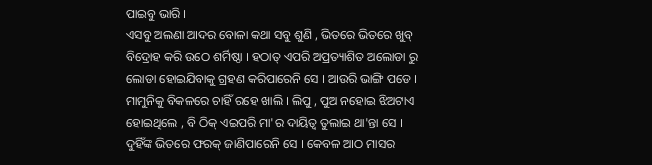ପାଇବୁ ଭାରି ।
ଏସବୁ ଅଲଣା ଆଦର ବୋଳା କଥା ସବୁ ଶୁଣି , ଭିତରେ ଭିତରେ ଖୁବ୍ ବିଦ୍ରୋହ କରି ଉଠେ ଶର୍ମିଷ୍ଠା । ହଠାତ୍ ଏପରି ଅପ୍ରତ୍ୟାଶିତ ଅଲୋଡା ରୁ ଲୋଡା ହୋଇଯିବାକୁ ଗ୍ରହଣ କରିପାରେନି ସେ । ଆଉରି ଭାଙ୍ଗି ପଡେ । ମାମୁନିକୁ ବିକଳରେ ଚାହିଁ ରହେ ଖାଲି । ଲିପୁ , ପୁଅ ନହୋଇ ଝିଅଟାଏ ହୋଇଥିଲେ , ବି ଠିକ୍ ଏଇପରି ମା'ର ଦାୟିତ୍ୱ ତୁଲାଇ ଥା'ନ୍ତା ସେ । ଦୁହିଁଙ୍କ ଭିତରେ ଫରକ୍ ଜାଣିପାରେନି ସେ । କେବଳ ଆଠ ମାସର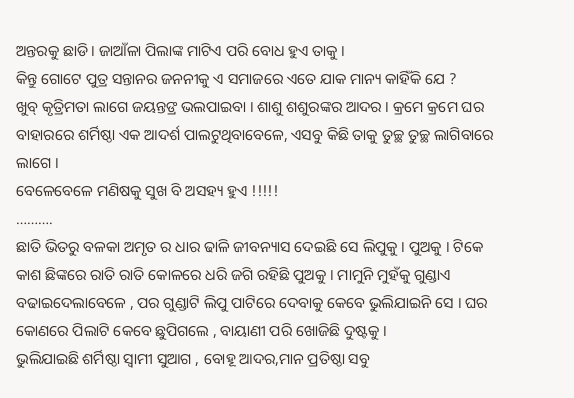ଅନ୍ତରକୁ ଛାଡି । ଜାଆଁଳା ପିଲାଙ୍କ ମାଟିଏ ପରି ବୋଧ ହୁଏ ତାକୁ ।
କିନ୍ତୁ ଗୋଟେ ପୁତ୍ର ସନ୍ତାନର ଜନନୀକୁ ଏ ସମାଜରେ ଏତେ ଯାକ ମାନ୍ୟ କାହିଁକି ଯେ ?
ଖୁବ୍ କୃତ୍ରିମତା ଲାଗେ ଜୟନ୍ତଙ୍ର ଭଲପାଇବା । ଶାଶୁ ଶଶୁରଙ୍କର ଆଦର । କ୍ରମେ କ୍ରମେ ଘର ବାହାରରେ ଶର୍ମିଷ୍ଠା ଏକ ଆଦର୍ଶ ପାଲଟୁଥିବାବେଳେ, ଏସବୁ କିଛି ତାକୁ ତୁଚ୍ଛ ତୁଚ୍ଛ ଲାଗିବାରେ ଲାଗେ ।
ବେଳେବେଳେ ମଣିଷକୁ ସୁଖ ବି ଅସହ୍ୟ ହୁଏ !!!!!
……….
ଛାତି ଭିତରୁ ବଳକା ଅମୃତ ର ଧାର ଢାଳି ଜୀବନ୍ୟାସ ଦେଇଛି ସେ ଲିପୁକୁ । ପୁଅକୁ । ଟିକେ କାଶ ଛିଙ୍କରେ ରାତି ରାତି କୋଳରେ ଧରି ଜଗି ରହିଛି ପୁଅକୁ । ମାମୁନି ମୁହଁକୁ ଗୁଣ୍ଡାଏ ବଢାଇଦେଲାବେଳେ , ପର ଗୁଣ୍ଡାଟି ଲିପୁ ପାଟିରେ ଦେବାକୁ କେବେ ଭୁଲିଯାଇନି ସେ । ଘର କୋଣରେ ପିଲାଟି କେବେ ଛୁପିଗଲେ , ବାୟାଣୀ ପରି ଖୋଜିଛି ଦୁଷ୍ଟକୁ ।
ଭୁଲିଯାଇଛି ଶର୍ମିଷ୍ଠା ସ୍ଵାମୀ ସୁଆଗ , ବୋହୂ ଆଦର,ମାନ ପ୍ରତିଷ୍ଠା ସବୁ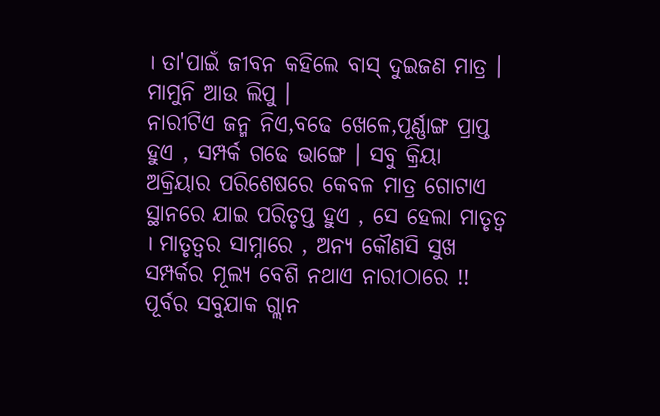। ତା'ପାଇଁ ଜୀବନ କହିଲେ ବାସ୍ ଦୁଇଜଣ ମାତ୍ର । ମାମୁନି ଆଉ ଲିପୁ ।
ନାରୀଟିଏ ଜନ୍ମ ନିଏ,ବଢେ ଖେଳେ,ପୂର୍ଣ୍ଣାଙ୍ଗ ପ୍ରାପ୍ତ ହୁଏ , ସମ୍ପର୍କ ଗଢେ ଭାଙ୍ଗେ । ସବୁ କ୍ରିୟା ଅକ୍ରିୟାର ପରିଶେଷରେ କେବଳ ମାତ୍ର ଗୋଟାଏ ସ୍ଥାନରେ ଯାଇ ପରିତୃପ୍ତ ହୁଏ , ସେ ହେଲା ମାତୃତ୍ଵ । ମାତୃତ୍ୱର ସାମ୍ନାରେ , ଅନ୍ୟ କୌଣସି ସୁଖ ସମ୍ପର୍କର ମୂଲ୍ୟ ବେଶି ନଥାଏ ନାରୀଠାରେ !!
ପୂର୍ବର ସବୁଯାକ ଗ୍ଲାନ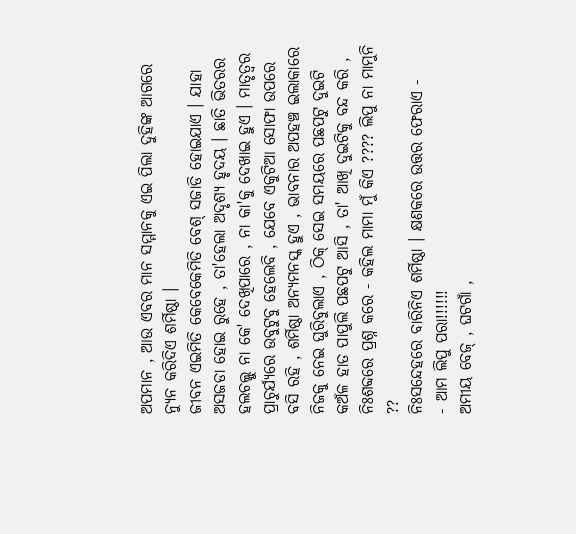ଅପମାନ , ଆଉ ଏବର ମାନ ସମ୍ମାନକୁ ଏଇ ପିଲା ଦୁହିଙ୍କ ଆଗରେ ନ୍ୟୁନ କରିଦିଏ ଶର୍ମିଷ୍ଠା ।
ଜୀବନ ଏଇମିତି କେବେକେମିତି ବେଶ୍ ସଜାଡି ହୋଇଯାଏ । ଯାହା ଅସଜଡା ହୋଇ ରୁହେ , ତା'ହେଲା ଅଦୃଶ୍ୟ ହୃଦୟ । ଛାତି ଭିତରର ହଲଚଲ୍କୁ ନା କେ' ଦେଖିପାରେ , ନା କା'କୁ ଦେଖାଇ ହୁଏ । ମାତୃତ୍ୱର ପ୍ରାଚୁର୍ଯ୍ୟରେ ଉବୁଟୁବୁ ହେଲେବି , ଯେବେ ଏକୁଟିଆ ସୋଫା ଉପରେ ବସି ରହି , ଶର୍ମିଷ୍ଠା ଅନ୍ୟମନସ୍କ ହୁଏ , ଭାବନାର ଅପହଞ୍ଚ ଇଲାକାରେ ନିଜକୁ ନେଇ ଘୁରିବୁଲାଏ , ଠିକ୍ ସେଇ ସମୟରେ ପଛପଟୁ ଦୁଇଟି କଅଁଳ ହାତ ପାପୁଲି ପଛପଟୁ ଆସି , ତା' ଆଖି ଦୁଇଟିକୁ ବନ୍ଦ କରି , ନିଃଶବ୍ଦରେ ପ୍ରଶ୍ନ କରେ - କହିଲ ମାମା ମୁଁ କିଏ ???? ଲିପୁ ନା ମାମୁନି ??
ନିଃସନ୍ଦେହରେ ବାରିନିଏ ଶର୍ମିଷ୍ଠା । କ୍ଷଣକରେ ଉତ୍ତର ଫେରାଏ -
- ଆମ ଲିପୁ ପରା!!!!!!
ଅମୀୟ ବେଜ୍ , ଘଟଗାଁ ,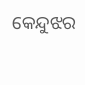କେନ୍ଦୁଝର